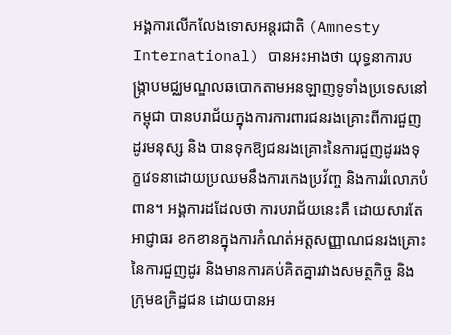អង្គការលើកលែងទោសអន្តរជាតិ (Amnesty International) បានអះអាងថា យុទ្ធនាការបង្ក្រាបមជ្ឈមណ្ឌលឆបោកតាមអនឡាញទូទាំងប្រទេសនៅកម្ពុជា បានបរាជ័យក្នុងការការពារជនរងគ្រោះពីការជួញដូរមនុស្ស និង បានទុកឱ្យជនរងគ្រោះនៃការជួញដូររងទុក្ខវេទនាដោយប្រឈមនឹងការកេងប្រវ័ញ្ច និងការរំលោភបំពាន។ អង្គការដដែលថា ការបរាជ័យនេះគឺ ដោយសារតែអាជ្ញាធរ ខកខានក្នុងការកំណត់អត្តសញ្ញាណជនរងគ្រោះនៃការជួញដូរ និងមានការគប់គិតគ្នារវាងសមត្ថកិច្ច និងក្រុមឧក្រិដ្ឋជន ដោយបានអ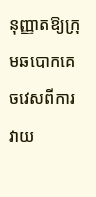នុញ្ញាតឱ្យក្រុមឆបោកគេចវេសពីការវាយ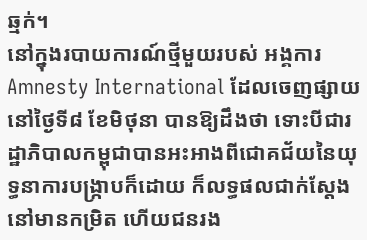ឆ្មក់។
នៅក្នុងរបាយការណ៍ថ្មីមួយរបស់ អង្គការ Amnesty International ដែលចេញផ្សាយ នៅថ្ងៃទី៨ ខែមិថុនា បានឱ្យដឹងថា ទោះបីជារដ្ឋាភិបាលកម្ពុជាបានអះអាងពីជោគជ័យនៃយុទ្ធនាការបង្ក្រាបក៏ដោយ ក៏លទ្ធផលជាក់ស្តែងនៅមានកម្រិត ហើយជនរង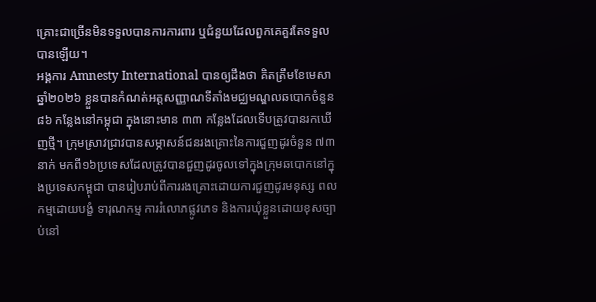គ្រោះជាច្រើនមិនទទួលបានការការពារ ឬជំនួយដែលពួកគេគួរតែទទួលបានឡើយ។
អង្គការ Amnesty International បានឲ្យដឹងថា គិតត្រឹមខែមេសា ឆ្នាំ២០២៦ ខ្លួនបានកំណត់អត្តសញ្ញាណទីតាំងមជ្ឈមណ្ឌលឆបោកចំនួន ៨៦ កន្លែងនៅកម្ពុជា ក្នុងនោះមាន ៣៣ កន្លែងដែលទើបត្រូវបានរកឃើញថ្មី។ ក្រុមស្រាវជ្រាវបានសម្ភាសន៍ជនរងគ្រោះនៃការជួញដូរចំនួន ៧៣នាក់ មកពី១៦ប្រទេសដែលត្រូវបានជួញដូរចូលទៅក្នុងក្រុមឆបោកនៅក្នុងប្រទេសកម្ពុជា បានរៀបរាប់ពីការរងគ្រោះដោយការជួញដូរមនុស្ស ពលកម្មដោយបង្ខំ ទារុណកម្ម ការរំលោភផ្លូវភេទ និងការឃុំខ្លួនដោយខុសច្បាប់នៅ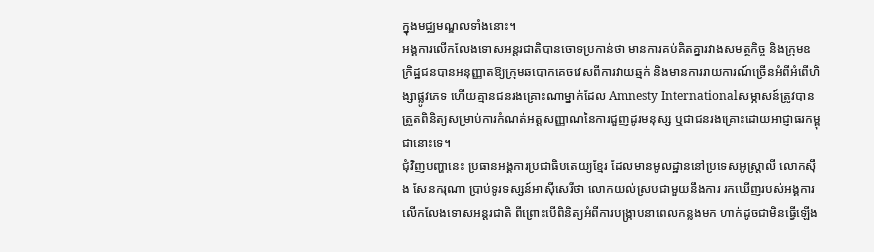ក្នុងមជ្ឈមណ្ឌលទាំងនោះ។
អង្គការលើកលែងទោសអន្តរជាតិបានចោទប្រកាន់ថា មានការគប់គិតគ្នារវាងសមត្ថកិច្ច និងក្រុមឧក្រិដ្ឋជនបានអនុញ្ញាតឱ្យក្រុមឆបោកគេចវេសពីការវាយឆ្មក់ និងមានការរាយការណ៍ច្រើនអំពីអំពើហិង្សាផ្លូវភេទ ហើយគ្មានជនរងគ្រោះណាម្នាក់ដែល Amnesty Internationalសម្ភាសន៍ត្រូវបានត្រួតពិនិត្យសម្រាប់ការកំណត់អត្តសញ្ញាណនៃការជួញដូរមនុស្ស ឬជាជនរងគ្រោះដោយអាជ្ញាធរកម្ពុជានោះទេ។
ជុំវិញបញ្ហានេះ ប្រធានអង្គការប្រជាធិបតេយ្យខ្មែរ ដែលមានមូលដ្ឋាននៅប្រទេសអូស្ត្រាលី លោកស៊ឹង សែនករុណា ប្រាប់ទូរទស្សន៍អាស៊ីសេរីថា លោកយល់ស្របជាមួយនឹងការ រកឃើញរបស់អង្គការលើកលែងទោសអន្តរជាតិ ពីព្រោះបើពិនិត្យអំពីការបង្ក្រាបនាពេលកន្លងមក ហាក់ដូចជាមិនធ្វើឡើង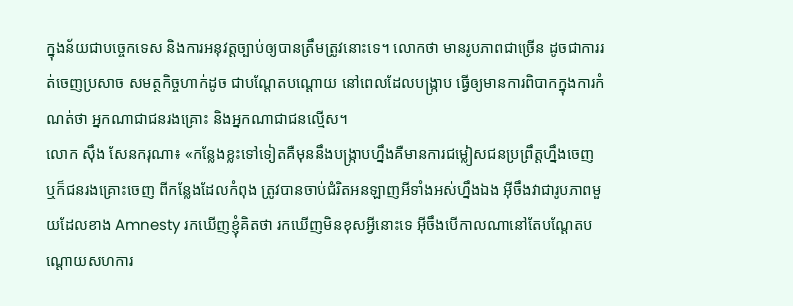ក្នុងន័យជាបច្ចេកទេស និងការអនុវត្តច្បាប់ឲ្យបានត្រឹមត្រូវនោះទេ។ លោកថា មានរូបភាពជាច្រើន ដូចជាការរត់ចេញប្រសាច សមត្ថកិច្ចហាក់ដូច ជាបណ្ដែតបណ្ដោយ នៅពេលដែលបង្ក្រាប ធ្វើឲ្យមានការពិបាកក្នុងការកំណត់ថា អ្នកណាជាជនរងគ្រោះ និងអ្នកណាជាជនល្មើស។
លោក ស៊ឹង សែនករុណា៖ «កន្លែងខ្លះទៅទៀតគឺមុននឹងបង្ក្រាបហ្នឹងគឺមានការជម្លៀសជនប្រព្រឹត្តហ្នឹងចេញ ឬក៏ជនរងគ្រោះចេញ ពីកន្លែងដែលកំពុង ត្រូវបានចាប់ជំរិតអនឡាញអីទាំងអស់ហ្នឹងឯង អ៊ីចឹងវាជារូបភាពមួយដែលខាង Amnesty រកឃើញខ្ញុំគិតថា រកឃើញមិនខុសអ្វីនោះទេ អ៊ីចឹងបើកាលណានៅតែបណ្ដែតបណ្ដោយសហការ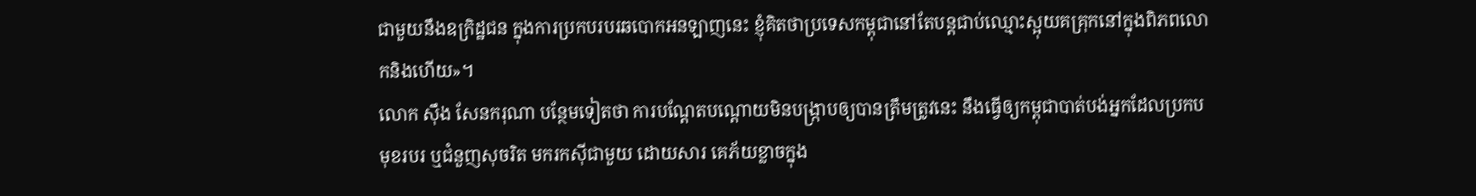ជាមួយនឹងឧក្រិដ្ឋជន ក្នុងការប្រកបរបរឆបោកអនឡាញនេះ ខ្ញុំគិតថាប្រទេសកម្ពុជានៅតែបន្តជាប់ឈ្មោះស្អុយគគ្រុកនៅក្នុងពិភពលោកនិងហើយ»។
លោក ស៊ឹង សែនករុណា បន្ថែមទៀតថា ការបណ្តែតបណ្តោយមិនបង្ក្រាបឲ្យបានត្រឹមត្រូវនេះ នឹងធ្វើឲ្យកម្ពុជាបាត់បង់អ្នកដែលប្រកបមុខរបរ ឬជំនួញសុចរិត មករកស៊ីជាមួយ ដោយសារ គេភ័យខ្លាចក្នុង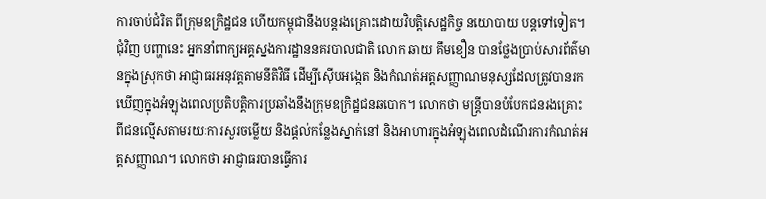ការចាប់ជំរិត ពីក្រុមឧក្រិដ្ឋជន ហើយកម្ពុជានឹងបន្តរងគ្រោះដោយវិបត្តិសេដ្ឋកិច្ច នយោបាយ បន្តទៅទៀត។
ជុំវិញ បញ្ហានេះ អ្នកនាំពាក្យអគ្គស្នងការដ្ឋាននគរបាលជាតិ លោក ឆាយ គឹមខឿន បានថ្លែងប្រាប់សារព័ត៌មានក្នុងស្រុកថា អាជ្ញាធរអនុវត្តតាមនីតិវិធី ដើម្បីស៊ើបអង្កេត និងកំណត់អត្តសញ្ញាណមនុស្សដែលត្រូវបានរកឃើញក្នុងអំឡុងពេលប្រតិបត្តិការប្រឆាំងនឹងក្រុមឧក្រិដ្ឋជនឆបោក។ លោកថា មន្ត្រីបានបំបែកជនរងគ្រោះ ពីជនល្មើសតាមរយៈការសួរចម្លើយ និងផ្តល់កន្លែងស្នាក់នៅ និងអាហារក្នុងអំឡុងពេលដំណើរការកំណត់អត្តសញ្ញាណ។ លោកថា អាជ្ញាធរបានធ្វើការ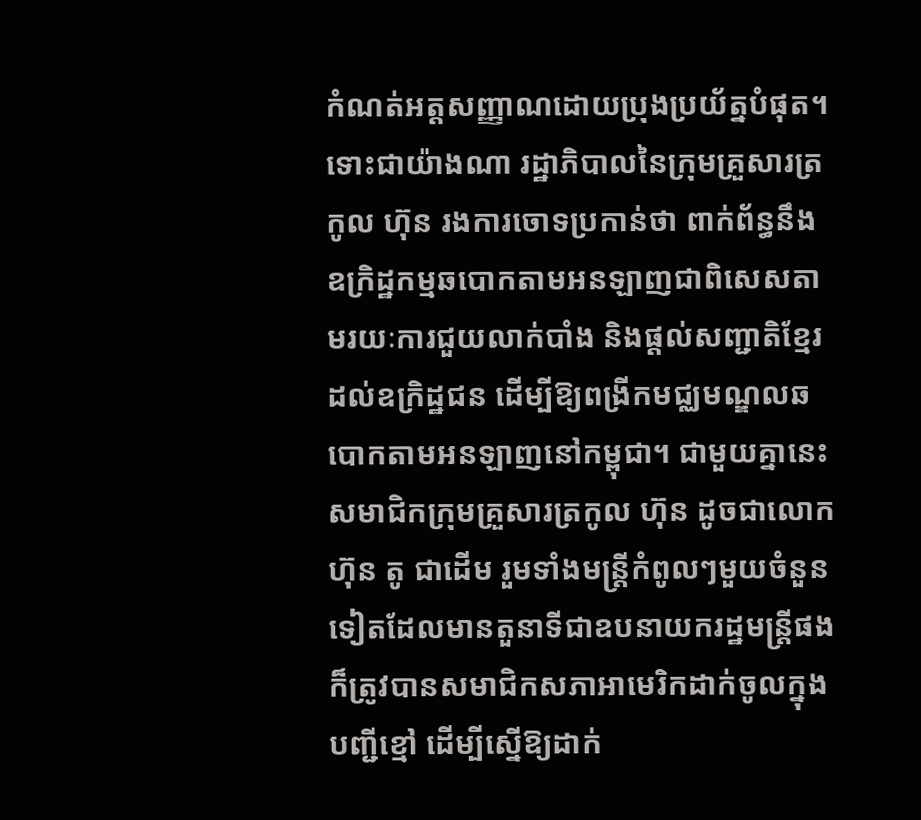កំណត់អត្តសញ្ញាណដោយប្រុងប្រយ័ត្នបំផុត។
ទោះជាយ៉ាងណា រដ្ឋាភិបាលនៃក្រុមគ្រួសារត្រកូល ហ៊ុន រងការចោទប្រកាន់ថា ពាក់ព័ន្ធនឹងឧក្រិដ្ឋកម្មឆបោកតាមអនឡាញជាពិសេសតាមរយៈការជួយលាក់បាំង និងផ្ដល់សញ្ជាតិខ្មែរដល់ឧក្រិដ្ឋជន ដើម្បីឱ្យពង្រីកមជ្ឈមណ្ឌលឆបោកតាមអនឡាញនៅកម្ពុជា។ ជាមួយគ្នានេះ សមាជិកក្រុមគ្រួសារត្រកូល ហ៊ុន ដូចជាលោក ហ៊ុន តូ ជាដើម រួមទាំងមន្ត្រីកំពូលៗមួយចំនួនទៀតដែលមានតួនាទីជាឧបនាយករដ្ឋមន្ត្រីផង ក៏ត្រូវបានសមាជិកសភាអាមេរិកដាក់ចូលក្នុងបញ្ជីខ្មៅ ដើម្បីស្នើឱ្យដាក់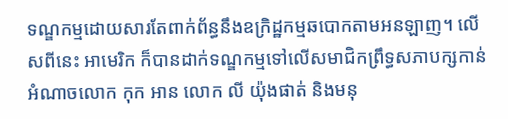ទណ្ឌកម្មដោយសារតែពាក់ព័ន្ធនឹងឧក្រិដ្ឋកម្មឆបោកតាមអនឡាញ។ លើសពីនេះ អាមេរិក ក៏បានដាក់ទណ្ឌកម្មទៅលើសមាជិកព្រឹទ្ធសភាបក្សកាន់អំណាចលោក កុក អាន លោក លី យ៉ុងផាត់ និងមនុ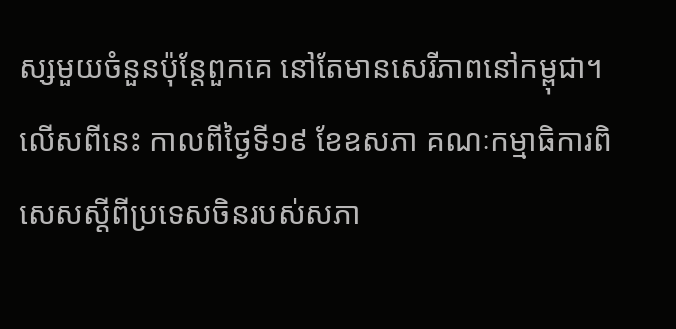ស្សមួយចំនួនប៉ុន្តែពួកគេ នៅតែមានសេរីភាពនៅកម្ពុជា។
លើសពីនេះ កាលពីថ្ងៃទី១៩ ខែឧសភា គណៈកម្មាធិការពិសេសស្ដីពីប្រទេសចិនរបស់សភា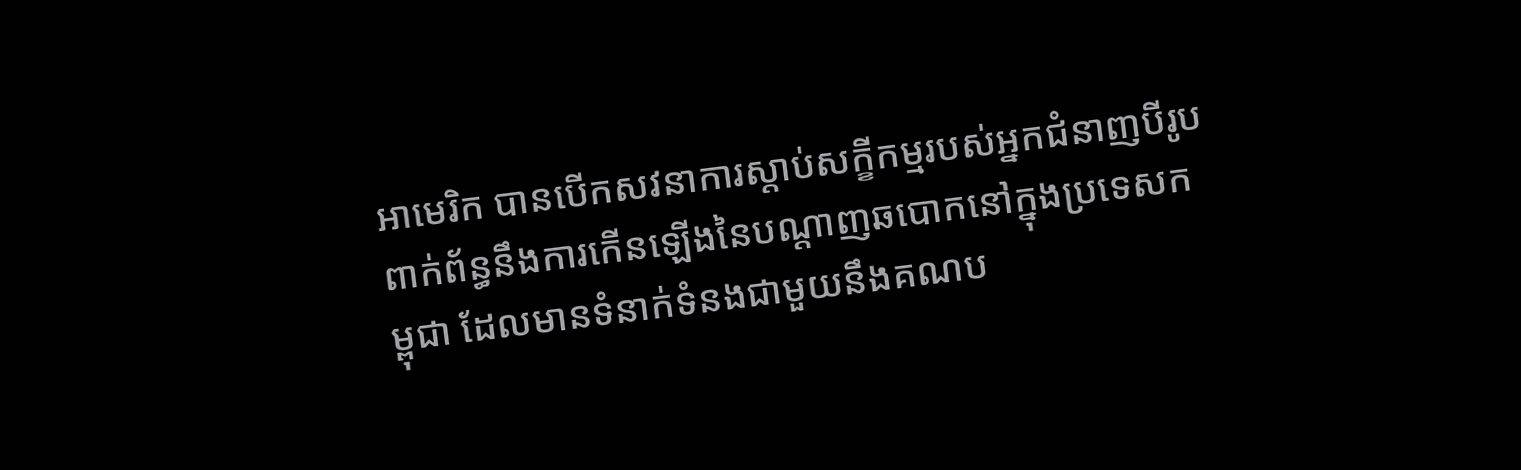អាមេរិក បានបើកសវនាការស្តាប់សក្ខីកម្មរបស់អ្នកជំនាញបីរូប ពាក់ព័ន្ធនឹងការកើនឡើងនៃបណ្ដាញឆបោកនៅក្នុងប្រទេសកម្ពុជា ដែលមានទំនាក់ទំនងជាមួយនឹងគណប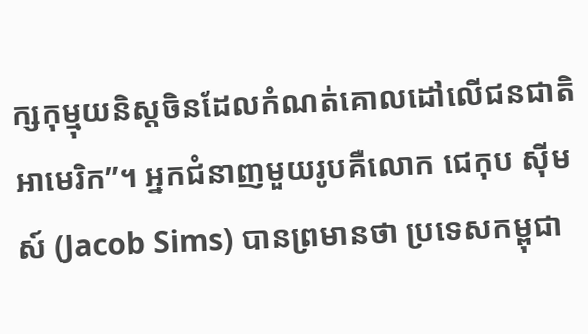ក្សកុម្មុយនិស្តចិនដែលកំណត់គោលដៅលើជនជាតិអាមេរិក”។ អ្នកជំនាញមួយរូបគឺលោក ជេកុប ស៊ីមស៍ (Jacob Sims) បានព្រមានថា ប្រទេសកម្ពុជា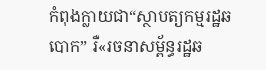កំពុងក្លាយជា“ស្ថាបត្យកម្មរដ្ឋឆបោក” រឺ«រចនាសម្ព័ន្ធរដ្ឋឆ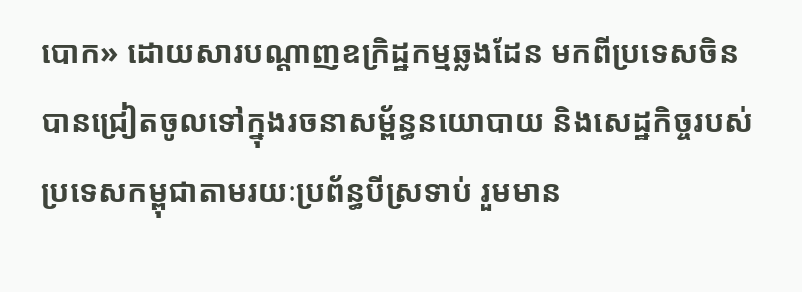បោក» ដោយសារបណ្ដាញឧក្រិដ្ឋកម្មឆ្លងដែន មកពីប្រទេសចិន បានជ្រៀតចូលទៅក្នុងរចនាសម្ព័ន្ធនយោបាយ និងសេដ្ឋកិច្ចរបស់ប្រទេសកម្ពុជាតាមរយៈប្រព័ន្ធបីស្រទាប់ រួមមាន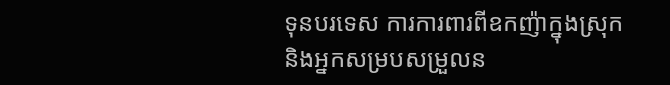ទុនបរទេស ការការពារពីឧកញ៉ាក្នុងស្រុក និងអ្នកសម្របសម្រួលន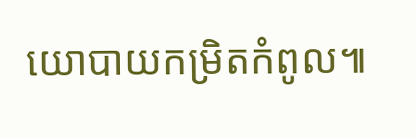យោបាយកម្រិតកំពូល៕